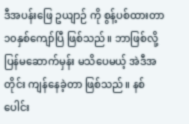ဒီအပန်းဖြေ ဥယျာဉ် ကို စွန့်ပစ်ထားတာ ၁၀နှစ်ကျော်ပြီ ဖြစ်သည်။ ဘာဖြစ်လို့ ပြန်မဆောက်မှန်း မသိပေမယ့် အဲဒီအတိုင်း ကျန်နေခဲ့တာ ဖြစ်သည်။ နစ်ပေါင်း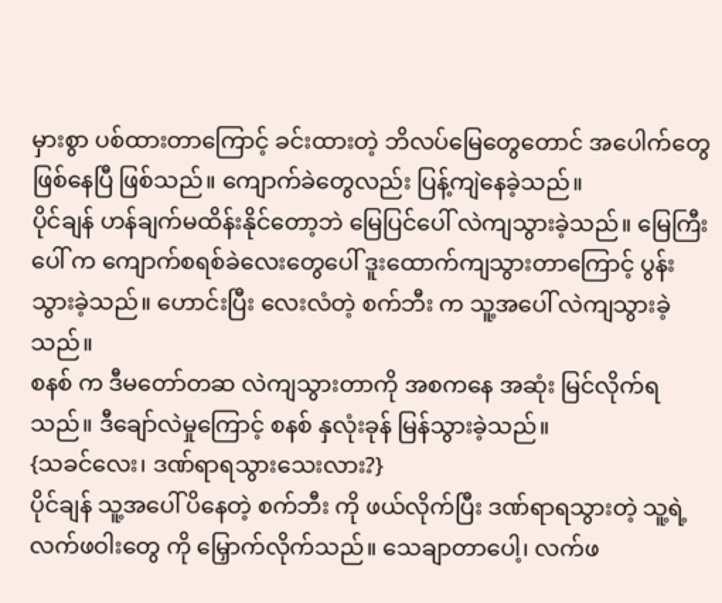မှားစွာ ပစ်ထားတာကြောင့် ခင်းထားတဲ့ ဘိလပ်မြေတွေတောင် အပေါက်တွေ ဖြစ်နေပြီ ဖြစ်သည်။ ကျောက်ခဲတွေလည်း ပြန့်ကျဲနေခဲ့သည်။
ပိုင်ချန် ဟန်ချက်မထိန်းနိုင်တော့ဘဲ မြေပြင်ပေါ် လဲကျသွားခဲ့သည်။ မြေကြီးပေါ် က ကျောက်စရစ်ခဲလေးတွေပေါ် ဒူးထောက်ကျသွားတာကြောင့် ပွန်းသွားခဲ့သည်။ ဟောင်းပြီး လေးလံတဲ့ စက်ဘီး က သူ့အပေါ် လဲကျသွားခဲ့သည်။
စနစ် က ဒီမတော်တဆ လဲကျသွားတာကို အစကနေ အဆုံး မြင်လိုက်ရသည်။ ဒီချော်လဲမှုကြောင့် စနစ် နှလုံးခုန် မြန်သွားခဲ့သည်။
{သခင်လေး၊ ဒဏ်ရာရသွားသေးလား?}
ပိုင်ချန် သူ့အပေါ် ပိနေတဲ့ စက်ဘီး ကို ဖယ်လိုက်ပြီး ဒဏ်ရာရသွားတဲ့ သူ့ရဲ့ လက်ဖဝါးတွေ ကို မြှောက်လိုက်သည်။ သေချာတာပေါ့၊ လက်ဖ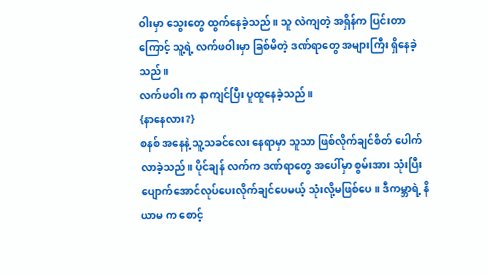ဝါးမှာ သွေးတွေ ထွက်နေခဲ့သည်။ သူ လဲကျတဲ့ အရှိန်က ပြင်းတာကြောင့် သူ့ရဲ့ လက်ဖဝါးမှာ ခြစ်မိတဲ့ ဒဏ်ရာတွေ အများကြီး ရှိနေခဲ့သည်။
လက်ဖဝါး က နာကျင်ပြီး ပူထူနေခဲ့သည်။
{နာနေလား?}
စနစ် အနေနဲ့ သူ့သခင်လေး နေရာမှာ သူသာ ဖြစ်လိုက်ချင်စိတ် ပေါက်လာခဲ့သည်။ ပိုင်ချန် လက်က ဒဏ်ရာတွေ အပေါ်မှာ စွမ်းအား သုံးပြီး ပျောက်အောင်လုပ်ပေးလိုက်ချင်ပေမယ့် သုံးလို့မဖြစ်ပေ။ ဒီကမ္ဘာရဲ့ နိယာမ က စောင့်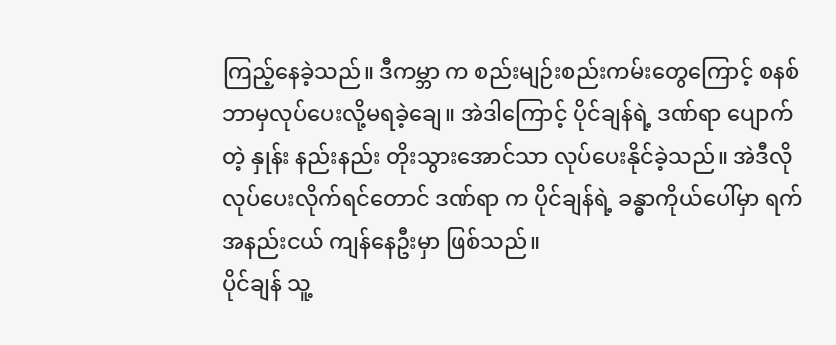ကြည့်နေခဲ့သည်။ ဒီကမ္ဘာ က စည်းမျဉ်းစည်းကမ်းတွေကြောင့် စနစ် ဘာမှလုပ်ပေးလို့မရခဲ့ချေ။ အဲဒါကြောင့် ပိုင်ချန်ရဲ့ ဒဏ်ရာ ပျောက်တဲ့ နှုန်း နည်းနည်း တိုးသွားအောင်သာ လုပ်ပေးနိုင်ခဲ့သည်။ အဲဒီလို လုပ်ပေးလိုက်ရင်တောင် ဒဏ်ရာ က ပိုင်ချန်ရဲ့ ခန္ဓာကိုယ်ပေါ်မှာ ရက်အနည်းငယ် ကျန်နေဦးမှာ ဖြစ်သည်။
ပိုင်ချန် သူ့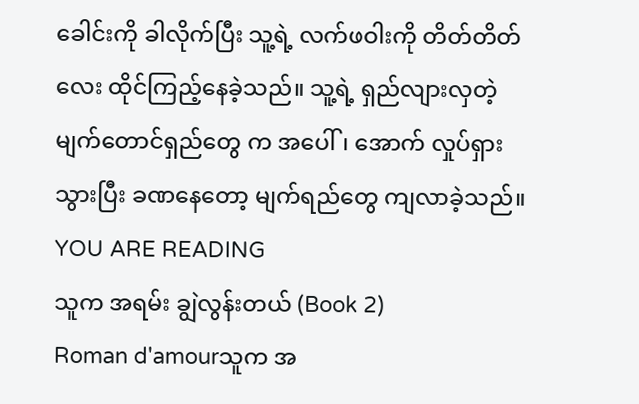ခေါင်းကို ခါလိုက်ပြီး သူ့ရဲ့ လက်ဖဝါးကို တိတ်တိတ်လေး ထိုင်ကြည့်နေခဲ့သည်။ သူ့ရဲ့ ရှည်လျားလှတဲ့ မျက်တောင်ရှည်တွေ က အပေါ်၊ အောက် လှုပ်ရှားသွားပြီး ခဏနေတော့ မျက်ရည်တွေ ကျလာခဲ့သည်။
YOU ARE READING
သူက အရမ်း ချွဲလွန်းတယ် (Book 2)
Roman d'amourသူက အ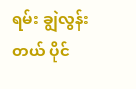ရမ်း ချွဲလွန်းတယ် ပိုင်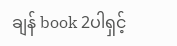ချန် book 2ပါရှင့်